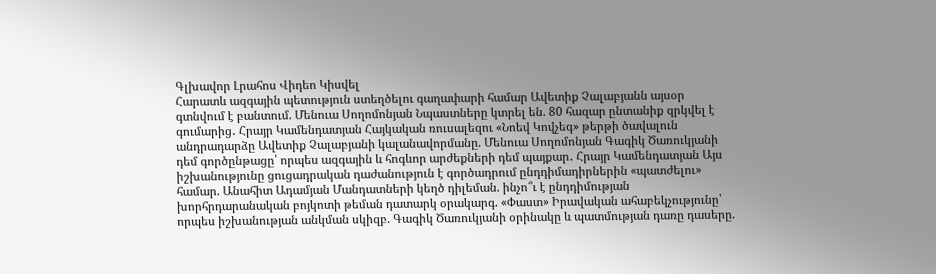Գլխավոր Լրահոս Վիդեո Կիսվել
Հարատև ազգային պետություն ստեղծելու գաղափարի համար Ավետիք Չալաբյանն այսօր գտնվում է բանտում. Մենուա Սողոմոնյան Նպաստները կտրել են. 80 հազար ընտանիք զրկվել է գումարից․ Հրայր Կամենդատյան Հայկական ռուսալեզու «Նոեվ Կովչեգ» թերթի ծավալուն անդրադարձը Ավետիք Չալաբյանի կալանավորմանը. Մենուա Սողոմոնյան Գագիկ Ծառուկյանի դեմ գործընթացը՝ որպես ազգային և հոգևոր արժեքների դեմ պայքար․ Հրայր Կամենդատյան Այս իշխանությունը ցուցադրական դաժանություն է գործադրում ընդդիմադիրներին «պատժելու» համար. Անահիտ Ադամյան Մանդատների կեղծ դիլեման. ինչո՞ւ է ընդդիմության խորհրդարանական բոյկոտի թեման դատարկ օրակարգ. «Փաստ» Իրավական ահաբեկչությունը՝ որպես իշխանության անկման սկիզբ. Գագիկ Ծառուկյանի օրինակը և պատմության դառը դասերը.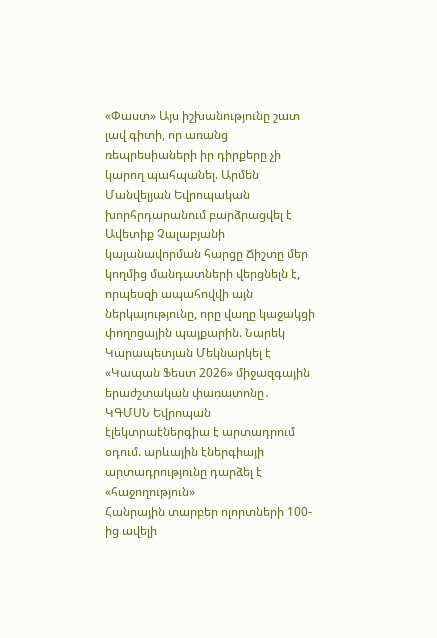«Փաստ» Այս իշխանությունը շատ լավ գիտի, որ առանց ռեպրեսիաների իր դիրքերը չի կարող պահպանել. Արմեն Մանվելյան Եվրոպական խորհրդարանում բարձրացվել է Ավետիք Չալաբյանի կալանավորման հարցը Ճիշտը մեր կողմից մանդատների վերցնելն է, որպեսզի ապահովվի այն ներկայությունը, որը վաղը կաջակցի փողոցային պայքարին. Նարեկ Կարապետյան Մեկնարկել է «Կապան Ֆեստ 2026» միջազգային երաժշտական փառատոնը․ ԿԳՄՍՆ Եվրոպան էլեկտրաէներգիա է արտադրում օդում. արևային էներգիայի արտադրությունը դարձել է «հաջողություն»
Հանրային տարբեր ոլորտների 100-ից ավելի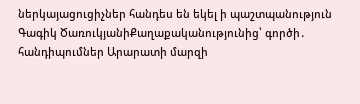ներկայացուցիչներ հանդես են եկել ի պաշտպանություն Գագիկ ԾառուկյանիՔաղաքականությունից՝ գործի․ հանդիպումներ Արարատի մարզի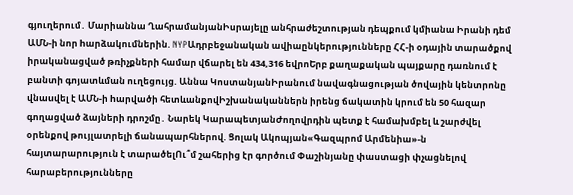գյուղերում․ Մարիաննա ՂահրամանյանԻսրայելը անհրաժեշտության դեպքում կմիանա Իրանի դեմ ԱՄՆ-ի նոր hարձակումներին. NYPԱդրբեջանական ավիաընկերությունները ՀՀ-ի օդային տարածքով իրականացված թռիչքների համար վճարել են 434,316 եվրոԵրբ քաղաքական պայքարը դառնում է բանտի գոյատևման ուղեցույց. Աննա ԿոստանյանԻրանում նավագնացության ծովային կենտրոնը վնաuվել է ԱՄՆ-ի hարվածի հետևանքովԻշխանականներն իրենց ճակատին կրում են 50 հազար գողացված ձայների դրոշմը․ Նարեկ ԿարապետյանԺողովրդին պետք է համախմբել և շարժվել օրենքով թույլատրելի ճանապարհներով. Ցոլակ Ակոպյան«Գազպրոմ Արմենիա»-ն հայտարարություն է տարածելՈւ՞մ շահերից էր գործում Փաշինյանը փաստացի փչացնելով հարաբերությունները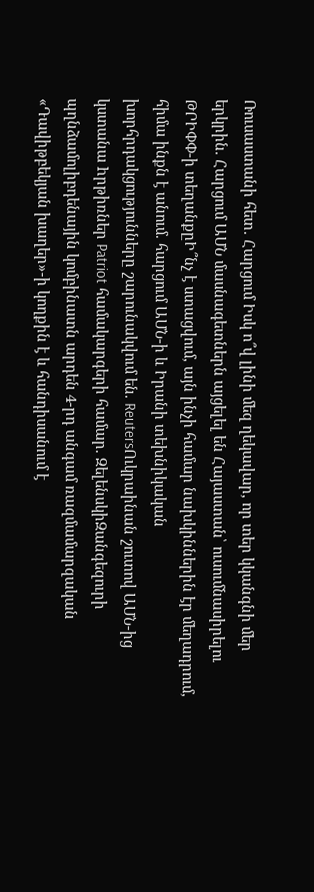Ռուսաստանի հետ․ Հարցում Իսկ ո՞վ լինի մեզ ղեկավար, որ տեր կկանգնի մեր երկրին. Հարցում ԱՄՆ մասնագետներն այցելել են Հայաստան՝ ուսումնասիրելու ԹՐԻՓՓ-ի տեղանքըԻ՞նչ է ստացվում, այն ինչի համար նախկիններին էր մեղադրում, հիմա ինքն է անում. հարցում ԱՄՆ-ի և Իրանի տեխնիկական խորհրդակցությունները շարունակվում են. ReutersՈւկրաինան շուտով ԱՄՆ-ից կստանա hրթիռներ Patriot համակարգերի համար. ԶելենսկիԶանգեզուրի պղնձամոլիբդենային կոմբինատն արդեն 4-րդ անգամ ռազմամարզական «Դավիթբեկյան խաղեր»-ի կողքին է և հանդիսանում է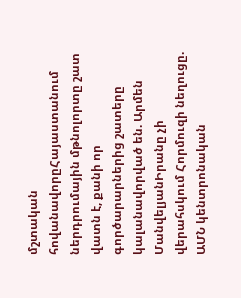մշտական հովանավորըՀայաստանում ներդրումային մթնոլորտը շատ վատն է, քանի որ գործարարներից շատերը կալանավորված են. Արմեն ՄանվելյանԻրանը չի վերահսկում Հորմուզի նեղուցը. ԱՄՆ կենտրոնական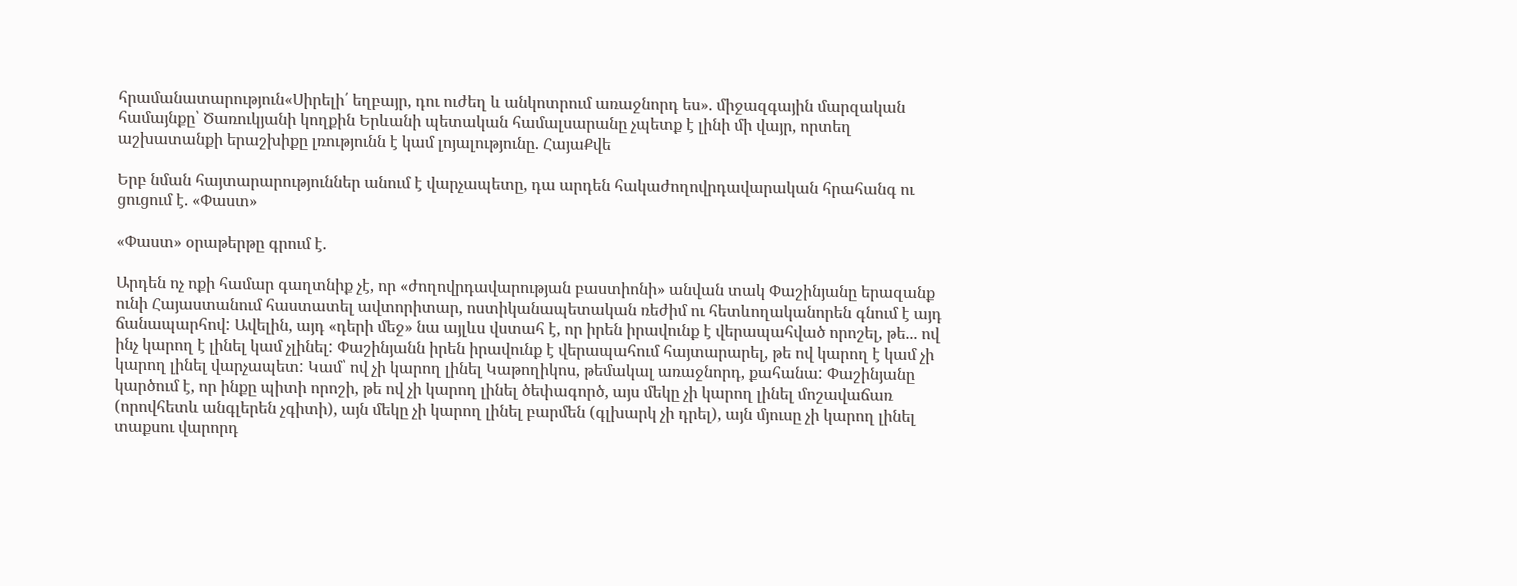հրամանատարություն«Սիրելի՛ եղբայր, դու ուժեղ և անկոտրում առաջնորդ ես». միջազգային մարզական համայնքը՝ Ծառուկյանի կողքին Երևանի պետական համալսարանը չպետք է լինի մի վայր, որտեղ աշխատանքի երաշխիքը լռությունն է կամ լոյալությունը. ՀայաՔվե

Երբ նման հայտարարություններ անում է վարչապետը, դա արդեն հակաժողովրդավարական հրահանգ ու ցուցում է. «Փաստ»

«Փաստ» օրաթերթը գրում է.

Արդեն ոչ ոքի համար գաղտնիք չէ, որ «ժողովրդավարության բաստիոնի» անվան տակ Փաշինյանը երազանք ունի Հայաստանում հաստատել ավտորիտար, ոստիկանապետական ռեժիմ ու հետևողականորեն գնում է այդ ճանապարհով: Ավելին, այդ «դերի մեջ» նա այլևս վստահ է, որ իրեն իրավունք է վերապահված որոշել, թե... ով ինչ կարող է լինել կամ չլինել: Փաշինյանն իրեն իրավունք է վերապահում հայտարարել, թե ով կարող է կամ չի կարող լինել վարչապետ: Կամ՝ ով չի կարող լինել Կաթողիկոս, թեմակալ առաջնորդ, քահանա: Փաշինյանը կարծում է, որ ինքը պիտի որոշի, թե ով չի կարող լինել ծեփագործ, այս մեկը չի կարող լինել մոշավաճառ (որովհետև անգլերեն չգիտի), այն մեկը չի կարող լինել բարմեն (գլխարկ չի դրել), այն մյուսը չի կարող լինել տաքսու վարորդ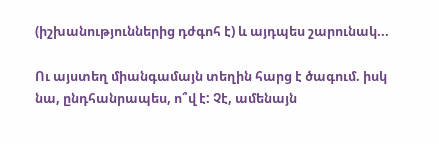(իշխանություններից դժգոհ է) և այդպես շարունակ...

Ու այստեղ միանգամայն տեղին հարց է ծագում. իսկ նա, ընդհանրապես, ո՞վ է: Չէ, ամենայն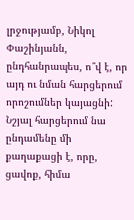լրջությամբ, Նիկոլ Փաշինյանն, ընդհանրապես, ո՞վ է, որ այդ ու նման հարցերում որոշումներ կայացնի: Նշյալ հարցերում նա ընդամենը մի քաղաքացի է, որը, ցավոք, հիմա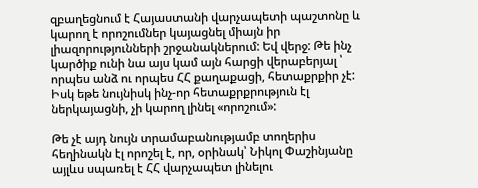զբաղեցնում է Հայաստանի վարչապետի պաշտոնը և կարող է որոշումներ կայացնել միայն իր լիազորությունների շրջանակներում: Եվ վերջ: Թե ինչ կարծիք ունի նա այս կամ այն հարցի վերաբերյալ ՝ որպես անձ ու որպես ՀՀ քաղաքացի, հետաքրքիր չէ: Իսկ եթե նույնիսկ ինչ-որ հետաքրքրություն էլ ներկայացնի, չի կարող լինել «որոշում»:

Թե չէ այդ նույն տրամաբանությամբ տողերիս հեղինակն էլ որոշել է, որ, օրինակ՝ Նիկոլ Փաշինյանը այլևս սպառել է ՀՀ վարչապետ լինելու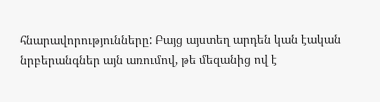հնարավորությունները: Բայց այստեղ արդեն կան էական նրբերանգներ այն առումով, թե մեզանից ով է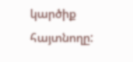կարծիք հայտնողը: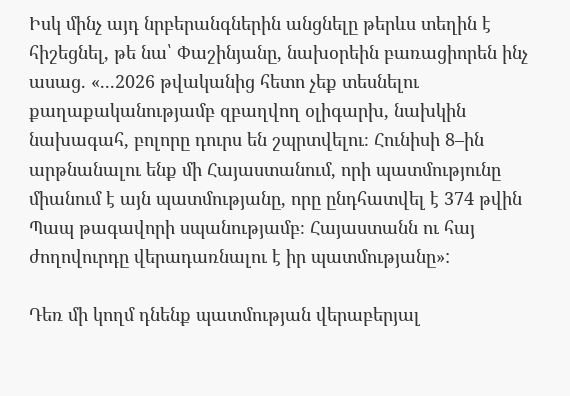Իսկ մինչ այդ նրբերանգներին անցնելը թերևս տեղին է հիշեցնել, թե նա՝ Փաշինյանը, նախօրեին բառացիորեն ինչ ասաց. «...2026 թվականից հետո չեք տեսնելու քաղաքականությամբ զբաղվող օլիգարխ, նախկին նախագահ, բոլորը դուրս են շպրտվելու։ Հունիսի 8–ին արթնանալու ենք մի Հայաստանում, որի պատմությունը միանում է այն պատմությանը, որը ընդհատվել է 374 թվին Պապ թագավորի սպանությամբ։ Հայաստանն ու հայ ժողովուրդը վերադառնալու է իր պատմությանը»:

Դեռ մի կողմ դնենք պատմության վերաբերյալ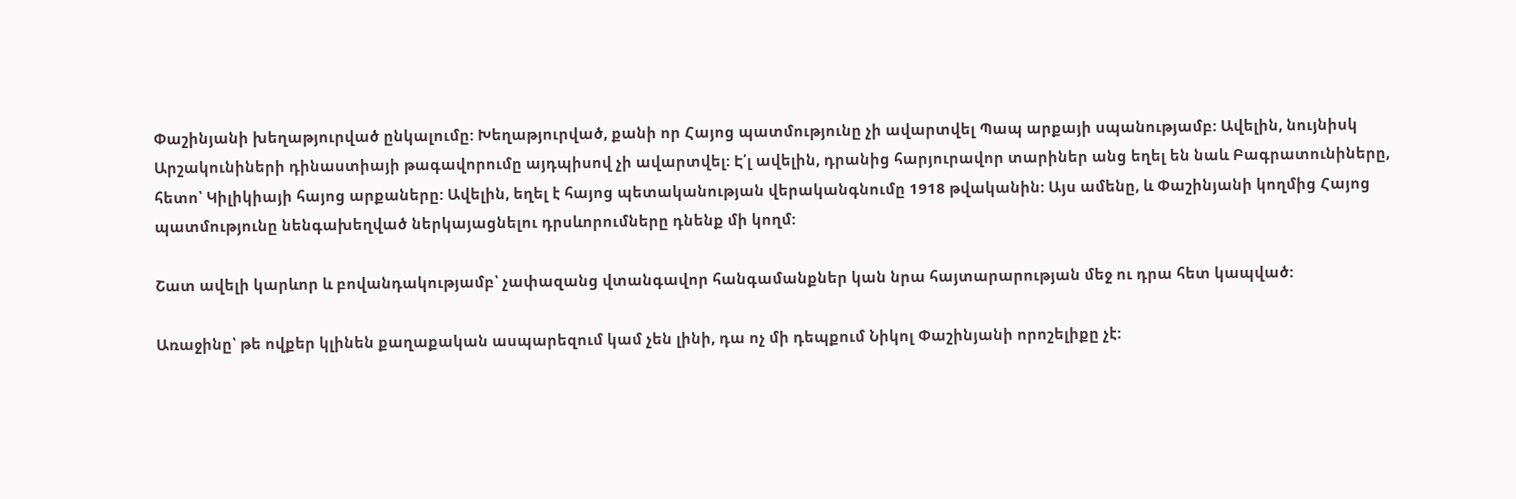Փաշինյանի խեղաթյուրված ընկալումը: Խեղաթյուրված, քանի որ Հայոց պատմությունը չի ավարտվել Պապ արքայի սպանությամբ: Ավելին, նույնիսկ Արշակունիների դինաստիայի թագավորումը այդպիսով չի ավարտվել: Է՛լ ավելին, դրանից հարյուրավոր տարիներ անց եղել են նաև Բագրատունիները, հետո՝ Կիլիկիայի հայոց արքաները: Ավելին, եղել է հայոց պետականության վերականգնումը 1918 թվականին: Այս ամենը, և Փաշինյանի կողմից Հայոց պատմությունը նենգախեղված ներկայացնելու դրսևորումները դնենք մի կողմ:

Շատ ավելի կարևոր և բովանդակությամբ՝ չափազանց վտանգավոր հանգամանքներ կան նրա հայտարարության մեջ ու դրա հետ կապված:

Առաջինը՝ թե ովքեր կլինեն քաղաքական ասպարեզում կամ չեն լինի, դա ոչ մի դեպքում Նիկոլ Փաշինյանի որոշելիքը չէ: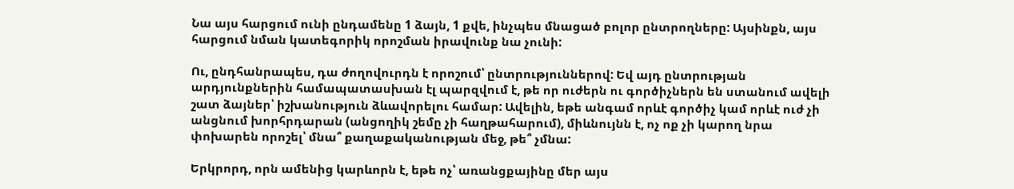Նա այս հարցում ունի ընդամենը 1 ձայն, 1 քվե, ինչպես մնացած բոլոր ընտրողները: Այսինքն, այս հարցում նման կատեգորիկ որոշման իրավունք նա չունի:

Ու, ընդհանրապես, դա ժողովուրդն է որոշում՝ ընտրություններով: Եվ այդ ընտրության արդյունքներին համապատասխան էլ պարզվում է, թե որ ուժերն ու գործիչներն են ստանում ավելի շատ ձայներ՝ իշխանություն ձևավորելու համար: Ավելին, եթե անգամ որևէ գործիչ կամ որևէ ուժ չի անցնում խորհրդարան (անցողիկ շեմը չի հաղթահարում), միևնույնն է, ոչ ոք չի կարող նրա փոխարեն որոշել՝ մնա՞ քաղաքականության մեջ, թե՞ չմնա:

Երկրորդ, որն ամենից կարևորն է, եթե ոչ՝ առանցքայինը մեր այս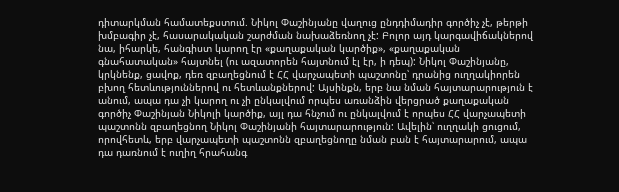դիտարկման համատեքստում. Նիկոլ Փաշինյանը վաղուց ընդդիմադիր գործիչ չէ, թերթի խմբագիր չէ, հասարակական շարժման նախաձեռնող չէ: Բոլոր այդ կարգավիճակներով նա, իհարկե, հանգիստ կարող էր «քաղաքական կարծիք», «քաղաքական գնահատական» հայտնել (ու ազատորեն հայտնում էլ էր, ի դեպ): Նիկոլ Փաշինյանը, կրկնենք, ցավոք, դեռ զբաղեցնում է ՀՀ վարչապետի պաշտոնը՝ դրանից ուղղակիորեն բխող հետևություններով ու հետևանքներով: Այսինքն, երբ նա նման հայտարարություն է անում, ապա դա չի կարող ու չի ընկալվում որպես առանձին վերցրած քաղաքական գործիչ Փաշինյան Նիկոլի կարծիք, այլ դա հնչում ու ընկալվում է որպես ՀՀ վարչապետի պաշտոնն զբաղեցնող Նիկոլ Փաշինյանի հայտարարություն: Ավելին՝ ուղղակի ցուցում, որովհետև, երբ վարչապետի պաշտոնն զբաղեցնողը նման բան է հայտարարում, ապա դա դառնում է ուղիղ հրահանգ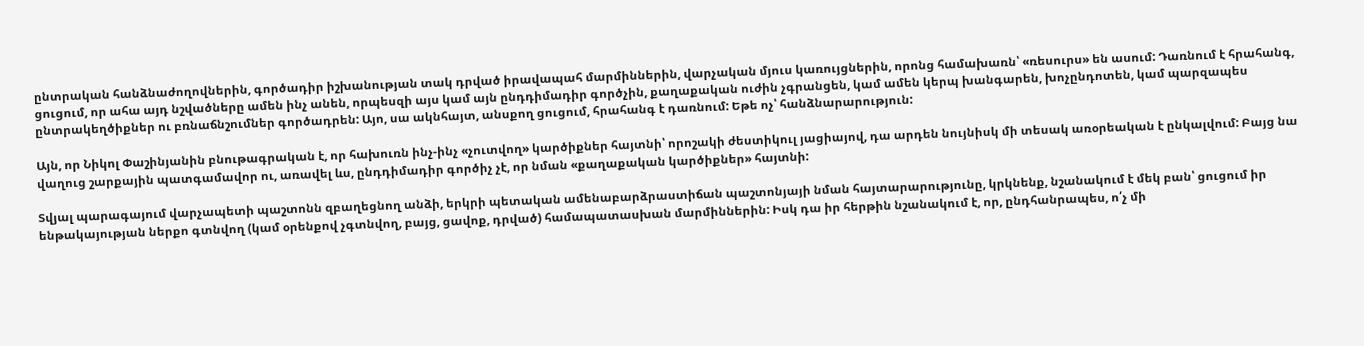ընտրական հանձնաժողովներին, գործադիր իշխանության տակ դրված իրավապահ մարմիններին, վարչական մյուս կառույցներին, որոնց համախառն՝ «ռեսուրս» են ասում: Դառնում է հրահանգ, ցուցում, որ ահա այդ նշվածները ամեն ինչ անեն, որպեսզի այս կամ այն ընդդիմադիր գործչին, քաղաքական ուժին չգրանցեն, կամ ամեն կերպ խանգարեն, խոչընդոտեն, կամ պարզապես ընտրակեղծիքներ ու բռնաճնշումներ գործադրեն: Այո, սա ակնհայտ, անսքող ցուցում, հրահանգ է դառնում: Եթե ոչ՝ հանձնարարություն:

Այն, որ Նիկոլ Փաշինյանին բնութագրական է, որ հախուռն ինչ-ինչ «չուտվող» կարծիքներ հայտնի՝ որոշակի ժեստիկուլ յացիայով, դա արդեն նույնիսկ մի տեսակ առօրեական է ընկալվում: Բայց նա վաղուց շարքային պատգամավոր ու, առավել ևս, ընդդիմադիր գործիչ չէ, որ նման «քաղաքական կարծիքներ» հայտնի:

Տվյալ պարագայում վարչապետի պաշտոնն զբաղեցնող անձի, երկրի պետական ամենաբարձրաստիճան պաշտոնյայի նման հայտարարությունը, կրկնենք, նշանակում է մեկ բան՝ ցուցում իր ենթակայության ներքո գտնվող (կամ օրենքով չգտնվող, բայց, ցավոք, դրված) համապատասխան մարմիններին: Իսկ դա իր հերթին նշանակում է, որ, ընդհանրապես, ո՛չ մի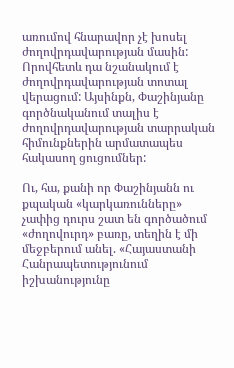առումով հնարավոր չէ խոսել ժողովրդավարության մասին: Որովհետև դա նշանակում է ժողովրդավարության տոտալ վերացում: Այսինքն, Փաշինյանը գործնականում տալիս է ժողովրդավարության տարրական հիմունքներին արմատապես հակասող ցուցումներ:

Ու, հա, քանի որ Փաշինյանն ու քպական «կարկառունները» չափից դուրս շատ են գործածում «ժողովուրդ» բառը, տեղին է մի մեջբերում անել. «Հայաստանի Հանրապետությունում իշխանությունը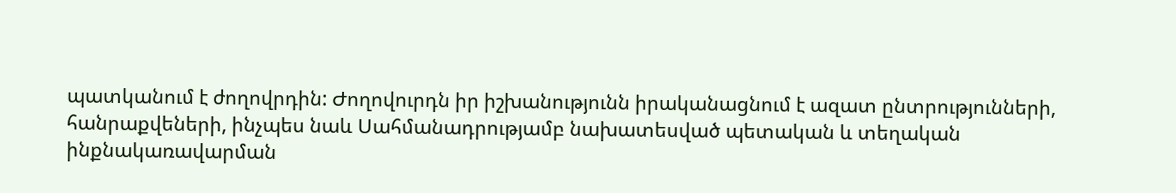պատկանում է ժողովրդին: Ժողովուրդն իր իշխանությունն իրականացնում է ազատ ընտրությունների, հանրաքվեների, ինչպես նաև Սահմանադրությամբ նախատեսված պետական և տեղական ինքնակառավարման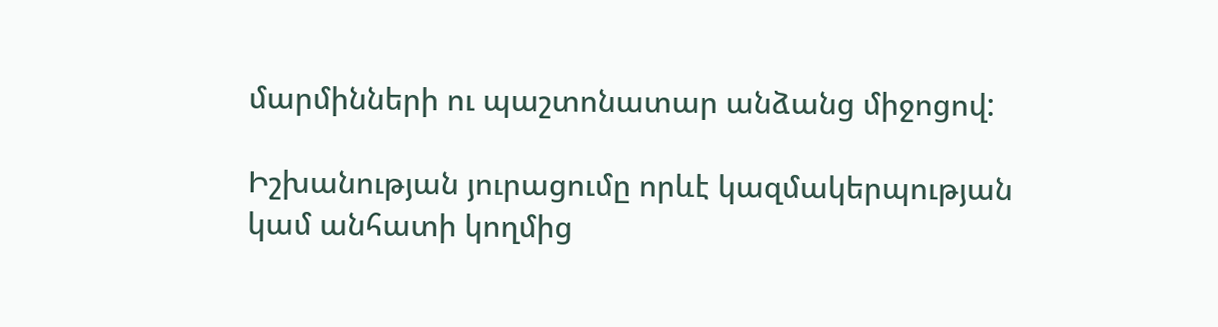մարմինների ու պաշտոնատար անձանց միջոցով:

Իշխանության յուրացումը որևէ կազմակերպության կամ անհատի կողմից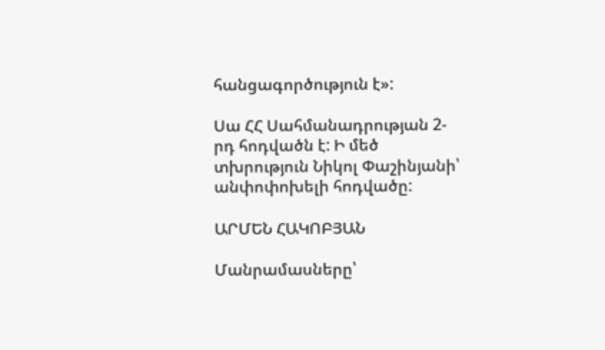հանցագործություն է»:

Սա ՀՀ Սահմանադրության 2-րդ հոդվածն է: Ի մեծ տխրություն Նիկոլ Փաշինյանի՝ անփոփոխելի հոդվածը:

ԱՐՄԵՆ ՀԱԿՈԲՅԱՆ

Մանրամասները՝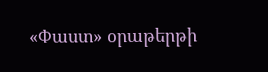«Փաստ» օրաթերթի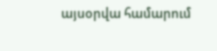այսօրվա համարում